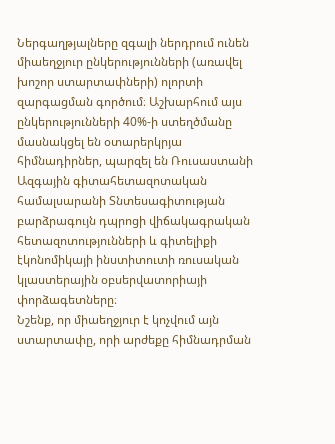Ներգաղթյալները զգալի ներդրում ունեն միաեղջյուր ընկերությունների (առավել խոշոր ստարտափների) ոլորտի զարգացման գործում։ Աշխարհում այս ընկերությունների 40%-ի ստեղծմանը մասնակցել են օտարերկրյա հիմնադիրներ, պարզել են Ռուսաստանի Ազգային գիտահետազոտական համալսարանի Տնտեսագիտության բարձրագույն դպրոցի վիճակագրական հետազոտությունների և գիտելիքի էկոնոմիկայի ինստիտուտի ռուսական կլաստերային օբսերվատորիայի փորձագետները։
Նշենք, որ միաեղջյուր է կոչվում այն ստարտափը, որի արժեքը հիմնադրման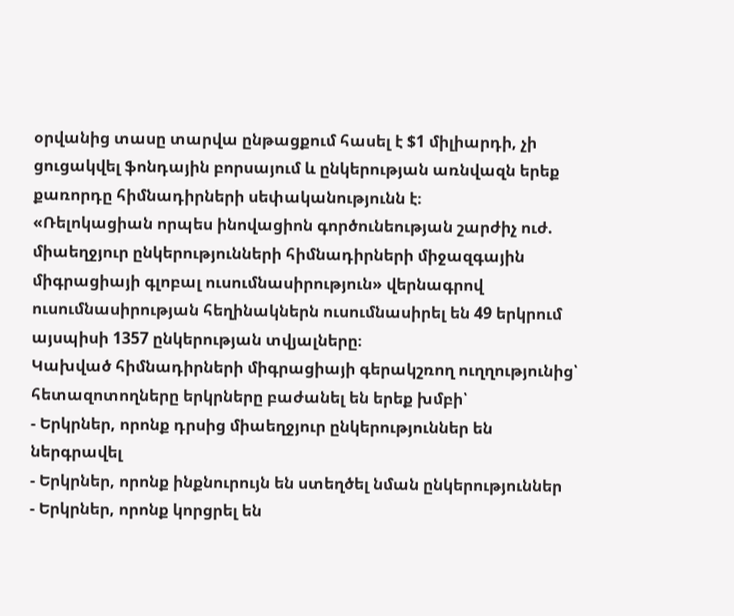օրվանից տասը տարվա ընթացքում հասել է $1 միլիարդի, չի ցուցակվել ֆոնդային բորսայում և ընկերության առնվազն երեք քառորդը հիմնադիրների սեփականությունն է։
«Ռելոկացիան որպես ինովացիոն գործունեության շարժիչ ուժ. միաեղջյուր ընկերությունների հիմնադիրների միջազգային միգրացիայի գլոբալ ուսումնասիրություն» վերնագրով ուսումնասիրության հեղինակներն ուսումնասիրել են 49 երկրում այսպիսի 1357 ընկերության տվյալները։
Կախված հիմնադիրների միգրացիայի գերակշռող ուղղությունից՝ հետազոտողները երկրները բաժանել են երեք խմբի՝
- Երկրներ, որոնք դրսից միաեղջյուր ընկերություններ են ներգրավել
- Երկրներ, որոնք ինքնուրույն են ստեղծել նման ընկերություններ
- Երկրներ, որոնք կորցրել են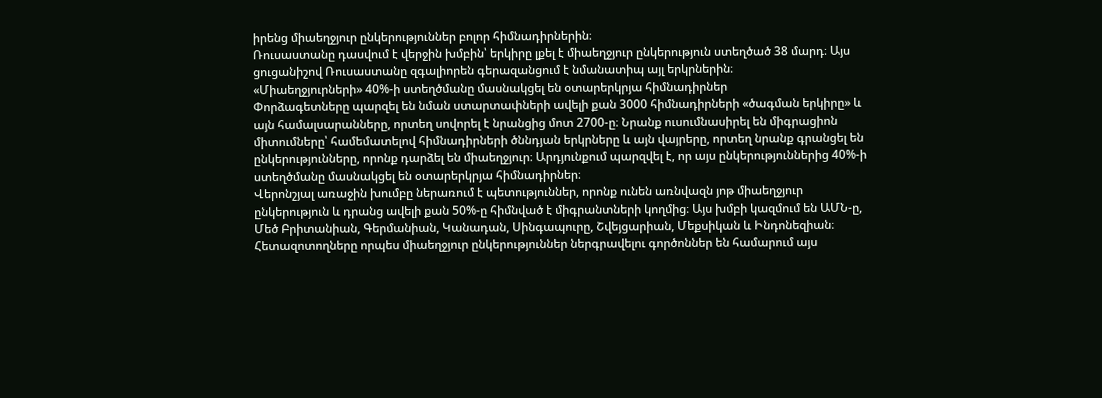իրենց միաեղջյուր ընկերություններ բոլոր հիմնադիրներին։
Ռուսաստանը դասվում է վերջին խմբին՝ երկիրը լքել է միաեղջյուր ընկերություն ստեղծած 38 մարդ։ Այս ցուցանիշով Ռուսաստանը զգալիորեն գերազանցում է նմանատիպ այլ երկրներին։
«Միաեղջյուրների» 40%-ի ստեղծմանը մասնակցել են օտարերկրյա հիմնադիրներ
Փորձագետները պարզել են նման ստարտափների ավելի քան 3000 հիմնադիրների «ծագման երկիրը» և այն համալսարանները, որտեղ սովորել է նրանցից մոտ 2700-ը։ Նրանք ուսումնասիրել են միգրացիոն միտումները՝ համեմատելով հիմնադիրների ծննդյան երկրները և այն վայրերը, որտեղ նրանք գրանցել են ընկերությունները, որոնք դարձել են միաեղջյուր։ Արդյունքում պարզվել է, որ այս ընկերություններից 40%-ի ստեղծմանը մասնակցել են օտարերկրյա հիմնադիրներ։
Վերոնշյալ առաջին խումբը ներառում է պետություններ, որոնք ունեն առնվազն յոթ միաեղջյուր ընկերություն և դրանց ավելի քան 50%-ը հիմնված է միգրանտների կողմից։ Այս խմբի կազմում են ԱՄՆ-ը, Մեծ Բրիտանիան, Գերմանիան, Կանադան, Սինգապուրը, Շվեյցարիան, Մեքսիկան և Ինդոնեզիան։ Հետազոտողները որպես միաեղջյուր ընկերություններ ներգրավելու գործոններ են համարում այս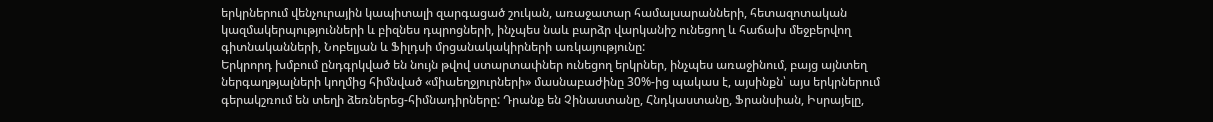երկրներում վենչուրային կապիտալի զարգացած շուկան, առաջատար համալսարանների, հետազոտական կազմակերպությունների և բիզնես դպրոցների, ինչպես նաև բարձր վարկանիշ ունեցող և հաճախ մեջբերվող գիտնականների, Նոբելյան և Ֆիլդսի մրցանակակիրների առկայությունը:
Երկրորդ խմբում ընդգրկված են նույն թվով ստարտափներ ունեցող երկրներ, ինչպես առաջինում, բայց այնտեղ ներգաղթյալների կողմից հիմնված «միաեղջյուրների» մասնաբաժինը 30%-ից պակաս է, այսինքն՝ այս երկրներում գերակշռում են տեղի ձեռներեց-հիմնադիրները: Դրանք են Չինաստանը, Հնդկաստանը, Ֆրանսիան, Իսրայելը,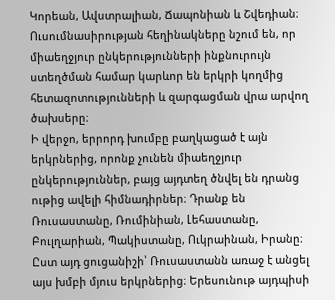Կորեան, Ավստրալիան, Ճապոնիան և Շվեդիան։ Ուսումնասիրության հեղինակները նշում են, որ միաեղջյուր ընկերությունների ինքնուրույն ստեղծման համար կարևոր են երկրի կողմից հետազոտությունների և զարգացման վրա արվող ծախսերը։
Ի վերջո, երրորդ խումբը բաղկացած է այն երկրներից, որոնք չունեն միաեղջյուր ընկերություններ, բայց այդտեղ ծնվել են դրանց ութից ավելի հիմնադիրներ։ Դրանք են Ռուսաստանը, Ռումինիան, Լեհաստանը, Բուլղարիան, Պակիստանը, Ուկրաինան, Իրանը։ Ըստ այդ ցուցանիշի՝ Ռուսաստանն առաջ է անցել այս խմբի մյուս երկրներից։ Երեսունութ այդպիսի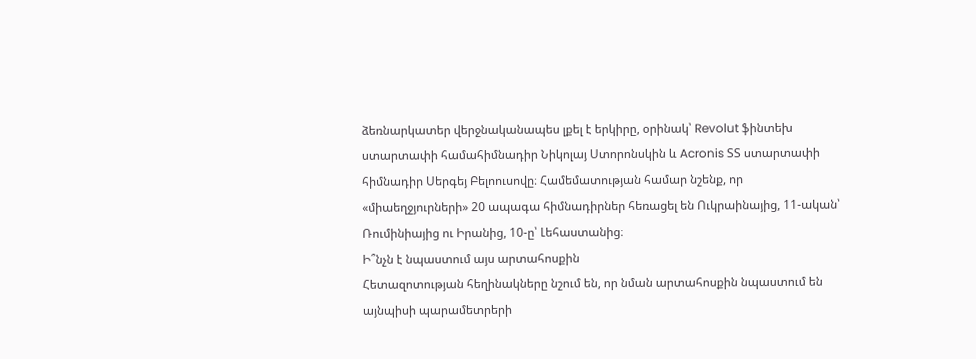ձեռնարկատեր վերջնականապես լքել է երկիրը, օրինակ՝ Revolut ֆինտեխ ստարտափի համահիմնադիր Նիկոլայ Ստորոնսկին և Acronis ՏՏ ստարտափի հիմնադիր Սերգեյ Բելոուսովը։ Համեմատության համար նշենք, որ «միաեղջյուրների» 20 ապագա հիմնադիրներ հեռացել են Ուկրաինայից, 11-ական՝ Ռումինիայից ու Իրանից, 10-ը՝ Լեհաստանից։
Ի՞նչն է նպաստում այս արտահոսքին
Հետազոտության հեղինակները նշում են, որ նման արտահոսքին նպաստում են այնպիսի պարամետրերի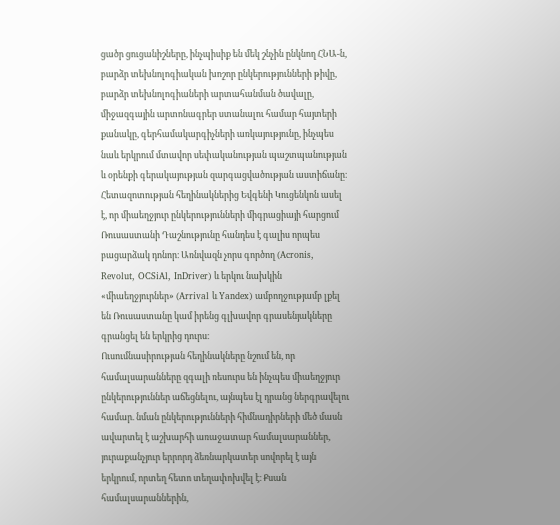ցածր ցուցանիշները, ինչպիսիք են մեկ շնչին ընկնող ՀՆԱ-ն, բարձր տեխնոլոգիական խոշոր ընկերությունների թիվը, բարձր տեխնոլոգիաների արտահանման ծավալը, միջազգային արտոնագրեր ստանալու համար հայտերի քանակը, գերհամակարգիչների առկայությունը, ինչպես նաև երկրում մտավոր սեփականության պաշտպանության և օրենքի գերակայության զարգացվածության աստիճանը։
Հետազոտության հեղինակներից Եվգենի Կուցենկոն ասել է, որ միաեղջյուր ընկերությունների միգրացիայի հարցում Ռուսաստանի Դաշնությունը հանդես է գալիս որպես բացարձակ դոնոր։ Առնվազն չորս գործող (Acronis, Revolut, OCSiAl, InDriver) և երկու նախկին «միաեղջյուրներ» (Arrival և Yandex) ամբողջությամբ լքել են Ռուսաստանը կամ իրենց գլխավոր գրասենյակները գրանցել են երկրից դուրս։
Ուսումնասիրության հեղինակները նշում են, որ համալսարանները զգալի ռեսուրս են ինչպես միաեղջյուր ընկերություններ աճեցնելու, այնպես էլ դրանց ներգրավելու համար. նման ընկերությունների հիմնադիրների մեծ մասն ավարտել է աշխարհի առաջատար համալսարաններ, յուրաքանչյուր երրորդ ձեռնարկատեր սովորել է այն երկրում, որտեղ հետո տեղափոխվել է։ Քսան համալսարաններին,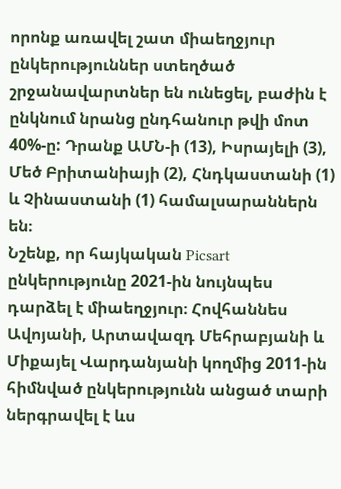որոնք առավել շատ միաեղջյուր ընկերություններ ստեղծած շրջանավարտներ են ունեցել, բաժին է ընկնում նրանց ընդհանուր թվի մոտ 40%-ը: Դրանք ԱՄՆ-ի (13), Իսրայելի (3), Մեծ Բրիտանիայի (2), Հնդկաստանի (1) և Չինաստանի (1) համալսարաններն են։
Նշենք, որ հայկական Picsart ընկերությունը 2021-ին նույնպես դարձել է միաեղջյուր։ Հովհաննես Ավոյանի, Արտավազդ Մեհրաբյանի և Միքայել Վարդանյանի կողմից 2011-ին հիմնված ընկերությունն անցած տարի ներգրավել է ևս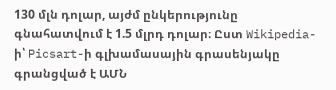130 մլն դոլար, այժմ ընկերությունը գնահատվում է 1.5 մլրդ դոլար։ Ըստ Wikipedia-ի՝ Picsart-ի գլխամասային գրասենյակը գրանցված է ԱՄՆ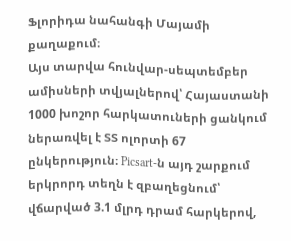Ֆլորիդա նահանգի Մայամի քաղաքում։
Այս տարվա հունվար-սեպտեմբեր ամիսների տվյալներով՝ Հայաստանի 1000 խոշոր հարկատուների ցանկում ներառվել է ՏՏ ոլորտի 67 ընկերություն։ Picsart-ն այդ շարքում երկրորդ տեղն է զբաղեցնում՝ վճարված 3.1 մլրդ դրամ հարկերով,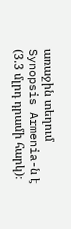առաջին տեղում Synopsis Armenia-ն է (3.3 մլրդ դրամի հարկ)։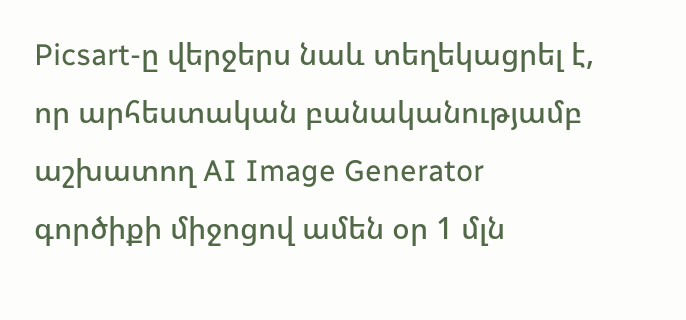Picsart-ը վերջերս նաև տեղեկացրել է, որ արհեստական բանականությամբ աշխատող AI Image Generator գործիքի միջոցով ամեն օր 1 մլն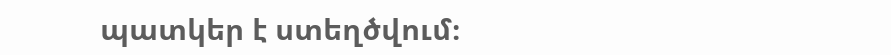պատկեր է ստեղծվում։